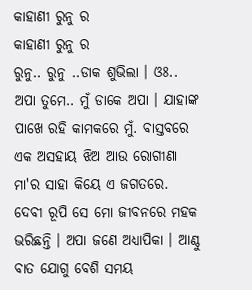କାହାଣୀ ରୁନୁ ର
କାହାଣୀ ରୁନୁ ର
ରୁନୁ.. ରୁନୁ ..ଡାକ ଶୁଭିଲା । ଓଃ.. ଅପା ତୁମେ.. ମୁଁ ଡାକେ ଅପା । ଯାହାଙ୍କ ପାଖେ ରହି କାମକରେ ମୁଁ. ବାସ୍ତବରେ ଏକ ଅସହାୟ ଝିଅ ଆଉ ରୋଗୀଣା ମା'ର ସାହା କିୟେ ଏ ଜଗତରେ. ଦେବୀ ରୂପି ସେ ମୋ ଜୀବନରେ ମହକ ଭରିଛନ୍ତି । ଅପା ଜଣେ ଅଧ୍ୟାପିକା । ଆଣ୍ଠୁ ବାତ ଯୋଗୁ ବେଶି ସମୟ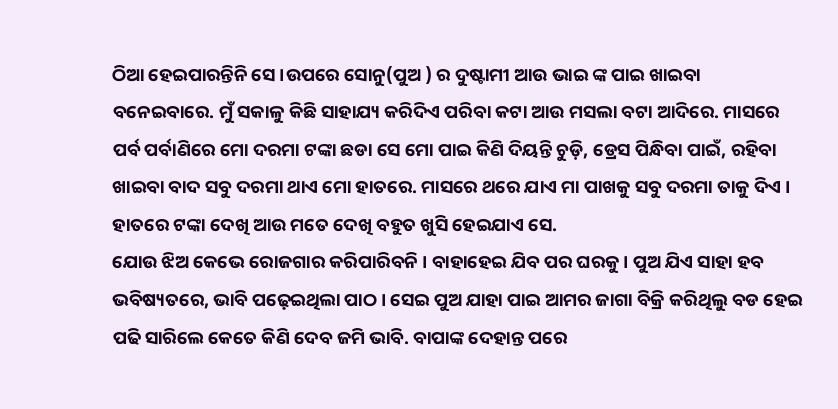ଠିଆ ହେଇପାରନ୍ତିନି ସେ ।ଉପରେ ସୋନୁ(ପୁଅ ) ର ଦୁଷ୍ଟାମୀ ଆଉ ଭାଇ ଙ୍କ ପାଇ ଖାଇବା ବନେଇବାରେ. ମୁଁ ସକାଳୁ କିଛି ସାହାଯ୍ୟ କରିଦିଏ ପରିବା କଟା ଆଉ ମସଲା ବଟା ଆଦିରେ. ମାସରେ ପର୍ବ ପର୍ବାଣିରେ ମୋ ଦରମା ଟଙ୍କା ଛଡା ସେ ମୋ ପାଇ କିଣି ଦିୟନ୍ତି ଚୁଡ଼ି, ଡ୍ରେସ ପିନ୍ଧିବା ପାଇଁ, ରହିବା ଖାଇବା ବାଦ ସବୁ ଦରମା ଥାଏ ମୋ ହାତରେ. ମାସରେ ଥରେ ଯାଏ ମା ପାଖକୁ ସବୁ ଦରମା ତାକୁ ଦିଏ । ହାତରେ ଟଙ୍କା ଦେଖି ଆଉ ମତେ ଦେଖି ବହୁତ ଖୁସି ହେଇଯାଏ ସେ.
ଯୋଉ ଝିଅ କେଭେ ରୋଜଗାର କରିପାରିବନି । ବାହାହେଇ ଯିବ ପର ଘରକୁ । ପୁଅ ଯିଏ ସାହା ହବ ଭବିଷ୍ୟତରେ, ଭାବି ପଢ଼େଇଥିଲା ପାଠ । ସେଇ ପୁଅ ଯାହା ପାଇ ଆମର ଜାଗା ବିକ୍ରି କରିଥିଲୁ ବଡ ହେଇ ପଢି ସାରିଲେ କେତେ କିଣି ଦେବ ଜମି ଭାବି. ବାପାଙ୍କ ଦେହାନ୍ତ ପରେ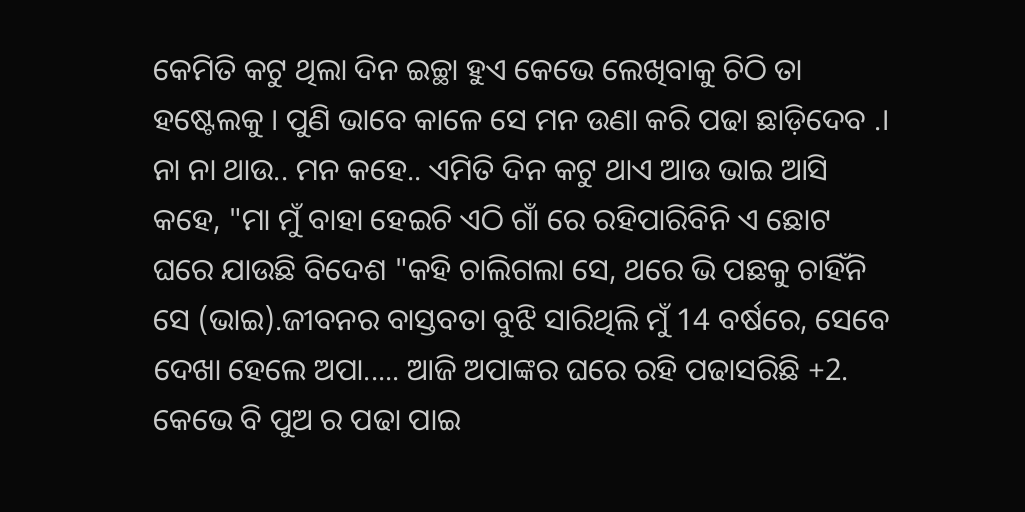କେମିତି କଟୁ ଥିଲା ଦିନ ଇଚ୍ଛା ହୁଏ କେଭେ ଲେଖିବାକୁ ଚିଠି ତା ହଷ୍ଟେଲକୁ । ପୁଣି ଭାବେ କାଳେ ସେ ମନ ଉଣା କରି ପଢା ଛାଡ଼ିଦେବ .। ନା ନା ଥାଉ.. ମନ କହେ.. ଏମିତି ଦିନ କଟୁ ଥାଏ ଆଉ ଭାଇ ଆସି କହେ, "ମା ମୁଁ ବାହା ହେଇଚି ଏଠି ଗାଁ ରେ ରହିପାରିବିନି ଏ ଛୋଟ ଘରେ ଯାଉଛି ବିଦେଶ "କହି ଚାଲିଗଲା ସେ, ଥରେ ଭି ପଛକୁ ଚାହିଁନି ସେ (ଭାଇ).ଜୀବନର ବାସ୍ତବତା ବୁଝି ସାରିଥିଲି ମୁଁ 14 ବର୍ଷରେ, ସେବେ ଦେଖା ହେଲେ ଅପା..... ଆଜି ଅପାଙ୍କର ଘରେ ରହି ପଢାସରିଛି +2.
କେଭେ ବି ପୁଅ ର ପଢା ପାଇ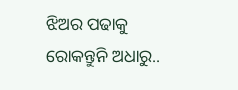ଝିଅର ପଢାକୁ ରୋକନ୍ତୁନି ଅଧାରୁ..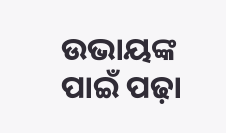ଉଭାୟଙ୍କ ପାଇଁ ପଢ଼ା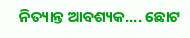ନିତ୍ୟାନ୍ତ ଆବଶ୍ୟକ.... ଛୋଟ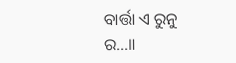ବାର୍ତ୍ତା ଏ ରୁନୁ ର...॥